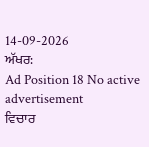14-09-2026
ਅੱਖਰ:
Ad Position 18 No active advertisement
ਵਿਚਾਰ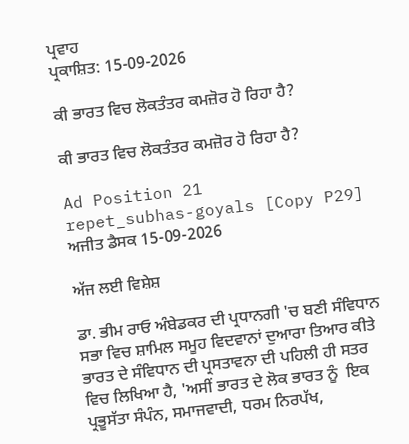ਪ੍ਰਵਾਹ
ਪ੍ਰਕਾਸ਼ਿਤ: 15-09-2026

ਕੀ ਭਾਰਤ ਵਿਚ ਲੋਕਤੰਤਰ ਕਮਜ਼ੋਰ ਹੋ ਰਿਹਾ ਹੈ?

ਕੀ ਭਾਰਤ ਵਿਚ ਲੋਕਤੰਤਰ ਕਮਜ਼ੋਰ ਹੋ ਰਿਹਾ ਹੈ?

Ad Position 21
repet_subhas-goyals [Copy P29]
ਅਜੀਤ ਡੈਸਕ 15-09-2026

ਅੱਜ ਲਈ ਵਿਸ਼ੇਸ਼

ਡਾ. ਭੀਮ ਰਾਓ ਅੰਬੇਡਕਰ ਦੀ ਪ੍ਰਧਾਨਗੀ 'ਚ ਬਣੀ ਸੰਵਿਧਾਨ ਸਭਾ ਵਿਚ ਸ਼ਾਮਿਲ ਸਮੂਹ ਵਿਦਵਾਨਾਂ ਦੁਆਰਾ ਤਿਆਰ ਕੀਤੇ ਭਾਰਤ ਦੇ ਸੰਵਿਧਾਨ ਦੀ ਪ੍ਰਸਤਾਵਨਾ ਦੀ ਪਹਿਲੀ ਹੀ ਸਤਰ ਵਿਚ ਲਿਖਿਆ ਹੈ, 'ਅਸੀਂ ਭਾਰਤ ਦੇ ਲੋਕ ਭਾਰਤ ਨੂੰ  ਇਕ ਪ੍ਰਭੂਸੱਤਾ ਸੰਪੰਨ, ਸਮਾਜਵਾਦੀ, ਧਰਮ ਨਿਰਪੱਖ,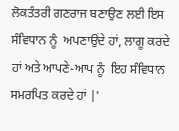ਲੋਕਤੰਤਰੀ ਗਣਰਾਜ ਬਣਾਉਣ ਲਈ ਇਸ ਸੰਵਿਧਾਨ ਨੂੰ  ਅਪਣਾਉਂਦੇ ਹਾਂ, ਲਾਗੂ ਕਰਦੇ ਹਾਂ ਅਤੇ ਆਪਣੇ-ਆਪ ਨੂੰ  ਇਹ ਸੰਵਿਧਾਨ ਸਮਰਪਿਤ ਕਰਦੇ ਹਾਂ |'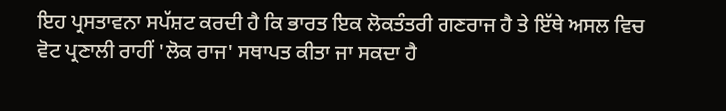ਇਹ ਪ੍ਰਸਤਾਵਨਾ ਸਪੱਸ਼ਟ ਕਰਦੀ ਹੈ ਕਿ ਭਾਰਤ ਇਕ ਲੋਕਤੰਤਰੀ ਗਣਰਾਜ ਹੈ ਤੇ ਇੱਥੇ ਅਸਲ ਵਿਚ ਵੋਟ ਪ੍ਰਣਾਲੀ ਰਾਹੀਂ 'ਲੋਕ ਰਾਜ' ਸਥਾਪਤ ਕੀਤਾ ਜਾ ਸਕਦਾ ਹੈ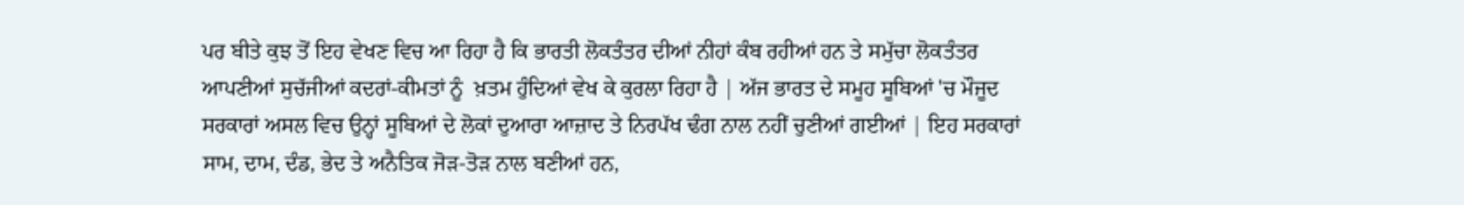ਪਰ ਬੀਤੇ ਕੁਝ ਤੋਂ ਇਹ ਵੇਖਣ ਵਿਚ ਆ ਰਿਹਾ ਹੈ ਕਿ ਭਾਰਤੀ ਲੋਕਤੰਤਰ ਦੀਆਂ ਨੀਹਾਂ ਕੰਬ ਰਹੀਆਂ ਹਨ ਤੇ ਸਮੁੱਚਾ ਲੋਕਤੰਤਰ ਆਪਣੀਆਂ ਸੁਚੱਜੀਆਂ ਕਦਰਾਂ-ਕੀਮਤਾਂ ਨੂੰ  ਖ਼ਤਮ ਹੁੰਦਿਆਂ ਵੇਖ ਕੇ ਕੁਰਲਾ ਰਿਹਾ ਹੈ | ਅੱਜ ਭਾਰਤ ਦੇ ਸਮੂਹ ਸੂਬਿਆਂ 'ਚ ਮੌਜੂਦ ਸਰਕਾਰਾਂ ਅਸਲ ਵਿਚ ਉਨ੍ਹਾਂ ਸੂਬਿਆਂ ਦੇ ਲੋਕਾਂ ਦੁਆਰਾ ਆਜ਼ਾਦ ਤੇ ਨਿਰਪੱਖ ਢੰਗ ਨਾਲ ਨਹੀਂ ਚੁਣੀਆਂ ਗਈਆਂ | ਇਹ ਸਰਕਾਰਾਂ ਸਾਮ, ਦਾਮ, ਦੰਡ, ਭੇਦ ਤੇ ਅਨੈਤਿਕ ਜੋੜ-ਤੋੜ ਨਾਲ ਬਣੀਆਂ ਹਨ,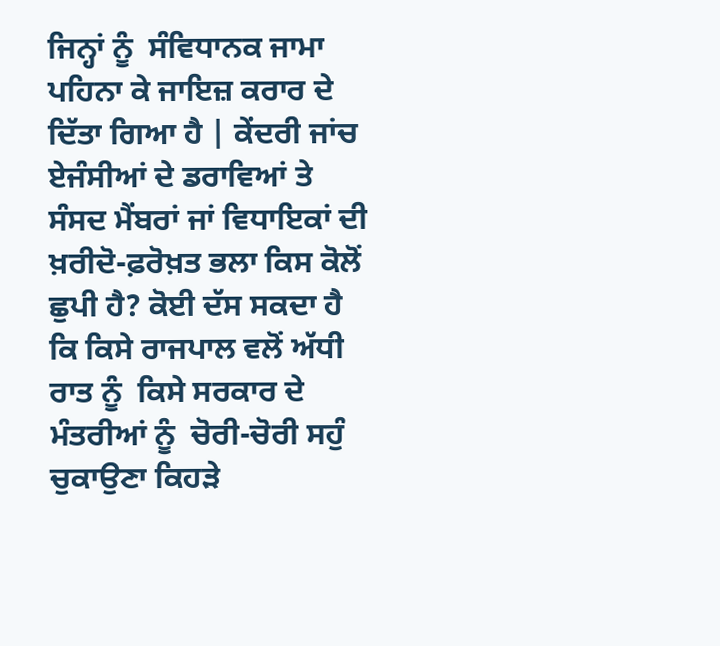ਜਿਨ੍ਹਾਂ ਨੂੰ  ਸੰਵਿਧਾਨਕ ਜਾਮਾ ਪਹਿਨਾ ਕੇ ਜਾਇਜ਼ ਕਰਾਰ ਦੇ ਦਿੱਤਾ ਗਿਆ ਹੈ | ਕੇਂਦਰੀ ਜਾਂਚ ਏਜੰਸੀਆਂ ਦੇ ਡਰਾਵਿਆਂ ਤੇ ਸੰਸਦ ਮੈਂਬਰਾਂ ਜਾਂ ਵਿਧਾਇਕਾਂ ਦੀ ਖ਼ਰੀਦੋ-ਫ਼ਰੋਖ਼ਤ ਭਲਾ ਕਿਸ ਕੋਲੋਂ ਛੁਪੀ ਹੈ? ਕੋਈ ਦੱਸ ਸਕਦਾ ਹੈ ਕਿ ਕਿਸੇ ਰਾਜਪਾਲ ਵਲੋਂ ਅੱਧੀ ਰਾਤ ਨੂੰ  ਕਿਸੇ ਸਰਕਾਰ ਦੇ ਮੰਤਰੀਆਂ ਨੂੰ  ਚੋਰੀ-ਚੋਰੀ ਸਹੁੰ ਚੁਕਾਉਣਾ ਕਿਹੜੇ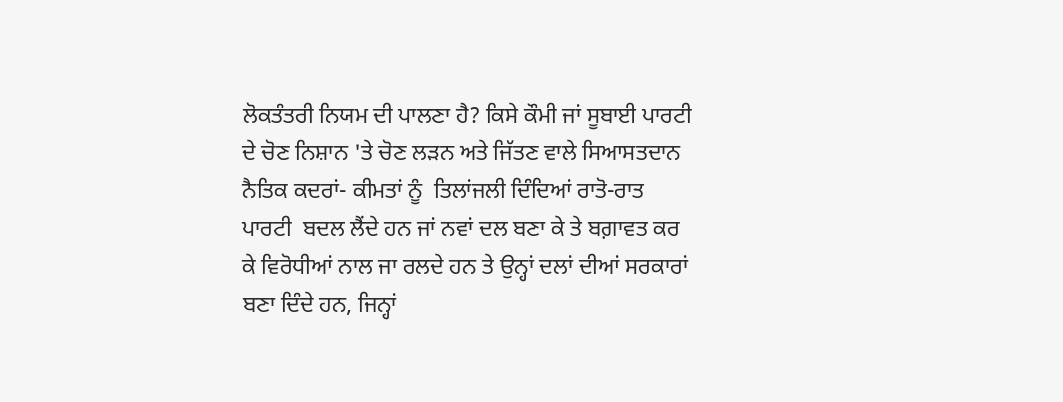ਲੋਕਤੰਤਰੀ ਨਿਯਮ ਦੀ ਪਾਲਣਾ ਹੈ? ਕਿਸੇ ਕੌਮੀ ਜਾਂ ਸੂਬਾਈ ਪਾਰਟੀ ਦੇ ਚੋਣ ਨਿਸ਼ਾਨ 'ਤੇ ਚੋਣ ਲੜਨ ਅਤੇ ਜਿੱਤਣ ਵਾਲੇ ਸਿਆਸਤਦਾਨ ਨੈਤਿਕ ਕਦਰਾਂ- ਕੀਮਤਾਂ ਨੂੰ  ਤਿਲਾਂਜਲੀ ਦਿੰਦਿਆਂ ਰਾਤੋ-ਰਾਤ ਪਾਰਟੀ  ਬਦਲ ਲੈਂਦੇ ਹਨ ਜਾਂ ਨਵਾਂ ਦਲ ਬਣਾ ਕੇ ਤੇ ਬਗ਼ਾਵਤ ਕਰ ਕੇ ਵਿਰੋਧੀਆਂ ਨਾਲ ਜਾ ਰਲਦੇ ਹਨ ਤੇ ਉਨ੍ਹਾਂ ਦਲਾਂ ਦੀਆਂ ਸਰਕਾਰਾਂ ਬਣਾ ਦਿੰਦੇ ਹਨ, ਜਿਨ੍ਹਾਂ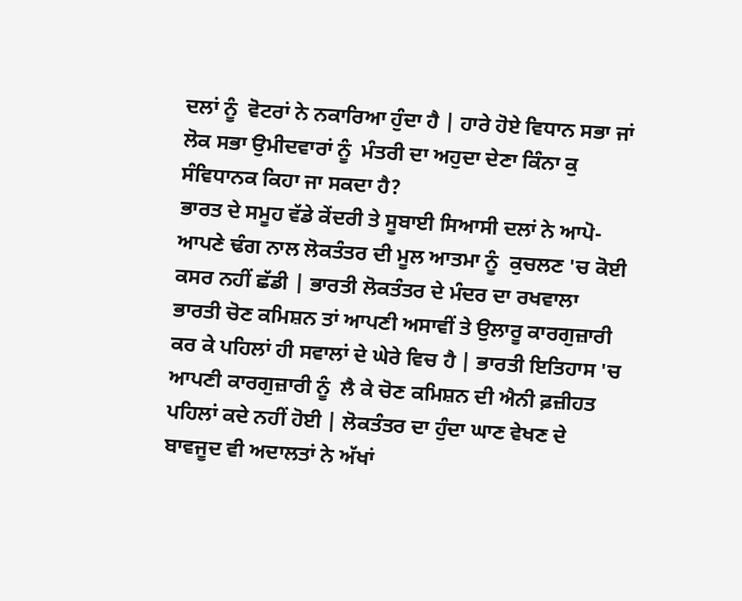ਦਲਾਂ ਨੂੰ  ਵੋਟਰਾਂ ਨੇ ਨਕਾਰਿਆ ਹੁੰਦਾ ਹੈ | ਹਾਰੇ ਹੋਏ ਵਿਧਾਨ ਸਭਾ ਜਾਂ ਲੋਕ ਸਭਾ ਉਮੀਦਵਾਰਾਂ ਨੂੰ  ਮੰਤਰੀ ਦਾ ਅਹੁਦਾ ਦੇਣਾ ਕਿੰਨਾ ਕੁ ਸੰਵਿਧਾਨਕ ਕਿਹਾ ਜਾ ਸਕਦਾ ਹੈ?
ਭਾਰਤ ਦੇ ਸਮੂਹ ਵੱਡੇ ਕੇਂਦਰੀ ਤੇ ਸੂਬਾਈ ਸਿਆਸੀ ਦਲਾਂ ਨੇ ਆਪੋ-ਆਪਣੇ ਢੰਗ ਨਾਲ ਲੋਕਤੰਤਰ ਦੀ ਮੂਲ ਆਤਮਾ ਨੂੰ  ਕੁਚਲਣ 'ਚ ਕੋਈ ਕਸਰ ਨਹੀਂ ਛੱਡੀ | ਭਾਰਤੀ ਲੋਕਤੰਤਰ ਦੇ ਮੰਦਰ ਦਾ ਰਖਵਾਲਾ ਭਾਰਤੀ ਚੋਣ ਕਮਿਸ਼ਨ ਤਾਂ ਆਪਣੀ ਅਸਾਵੀਂ ਤੇ ਉਲਾਰੂ ਕਾਰਗੁਜ਼ਾਰੀ ਕਰ ਕੇ ਪਹਿਲਾਂ ਹੀ ਸਵਾਲਾਂ ਦੇ ਘੇਰੇ ਵਿਚ ਹੈ | ਭਾਰਤੀ ਇਤਿਹਾਸ 'ਚ ਆਪਣੀ ਕਾਰਗੁਜ਼ਾਰੀ ਨੂੰ  ਲੈ ਕੇ ਚੋਣ ਕਮਿਸ਼ਨ ਦੀ ਐਨੀ ਫ਼ਜ਼ੀਹਤ ਪਹਿਲਾਂ ਕਦੇ ਨਹੀਂ ਹੋਈ | ਲੋਕਤੰਤਰ ਦਾ ਹੁੰਦਾ ਘਾਣ ਵੇਖਣ ਦੇ ਬਾਵਜੂਦ ਵੀ ਅਦਾਲਤਾਂ ਨੇ ਅੱਖਾਂ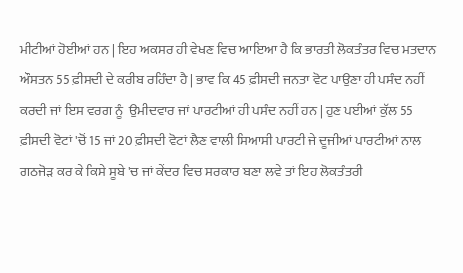ਮੀਟੀਆਂ ਹੋਈਆਂ ਹਨ | ਇਹ ਅਕਸਰ ਹੀ ਵੇਖਣ ਵਿਚ ਆਇਆ ਹੈ ਕਿ ਭਾਰਤੀ ਲੋਕਤੰਤਰ ਵਿਚ ਮਤਦਾਨ ਔਸਤਨ 55 ਫ਼ੀਸਦੀ ਦੇ ਕਰੀਬ ਰਹਿੰਦਾ ਹੈ | ਭਾਵ ਕਿ 45 ਫ਼ੀਸਦੀ ਜਨਤਾ ਵੋਟ ਪਾਉਣਾ ਹੀ ਪਸੰਦ ਨਹੀਂ ਕਰਦੀ ਜਾਂ ਇਸ ਵਰਗ ਨੂੰ  ਉਮੀਦਵਾਰ ਜਾਂ ਪਾਰਟੀਆਂ ਹੀ ਪਸੰਦ ਨਹੀਂ ਹਨ | ਹੁਣ ਪਈਆਂ ਕੁੱਲ 55 ਫ਼ੀਸਦੀ ਵੋਟਾਂ 'ਚੋਂ 15 ਜਾਂ 20 ਫ਼ੀਸਦੀ ਵੋਟਾਂ ਲੈਣ ਵਾਲੀ ਸਿਆਸੀ ਪਾਰਟੀ ਜੇ ਦੂਜੀਆਂ ਪਾਰਟੀਆਂ ਨਾਲ ਗਠਜੋੜ ਕਰ ਕੇ ਕਿਸੇ ਸੂਬੇ 'ਚ ਜਾਂ ਕੇਂਦਰ ਵਿਚ ਸਰਕਾਰ ਬਣਾ ਲਵੇ ਤਾਂ ਇਹ ਲੋਕਤੰਤਰੀ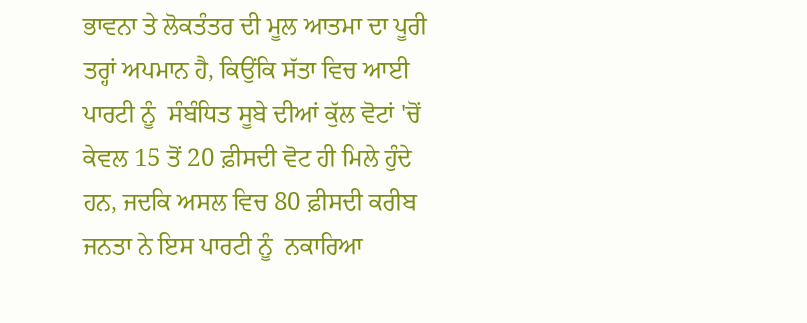ਭਾਵਨਾ ਤੇ ਲੋਕਤੰਤਰ ਦੀ ਮੂਲ ਆਤਮਾ ਦਾ ਪੂਰੀ ਤਰ੍ਹਾਂ ਅਪਮਾਨ ਹੈ, ਕਿਉਂਕਿ ਸੱਤਾ ਵਿਚ ਆਈ ਪਾਰਟੀ ਨੂੰ  ਸੰਬੰਧਿਤ ਸੂਬੇ ਦੀਆਂ ਕੁੱਲ ਵੋਟਾਂ 'ਚੋਂ ਕੇਵਲ 15 ਤੋਂ 20 ਫ਼ੀਸਦੀ ਵੋਟ ਹੀ ਮਿਲੇ ਹੁੰਦੇ ਹਨ, ਜਦਕਿ ਅਸਲ ਵਿਚ 80 ਫ਼ੀਸਦੀ ਕਰੀਬ ਜਨਤਾ ਨੇ ਇਸ ਪਾਰਟੀ ਨੂੰ  ਨਕਾਰਿਆ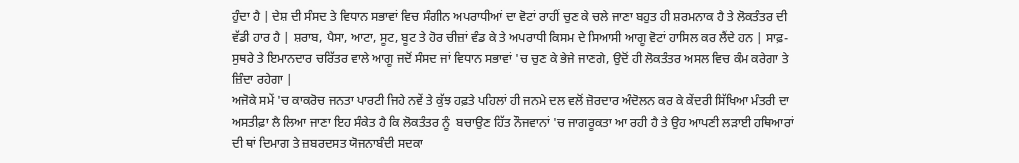ਹੁੰਦਾ ਹੈ | ਦੇਸ਼ ਦੀ ਸੰਸਦ ਤੇ ਵਿਧਾਨ ਸਭਾਵਾਂ ਵਿਚ ਸੰਗੀਨ ਅਪਰਾਧੀਆਂ ਦਾ ਵੋਟਾਂ ਰਾਹੀਂ ਚੁਣ ਕੇ ਚਲੇ ਜਾਣਾ ਬਹੁਤ ਹੀ ਸ਼ਰਮਨਾਕ ਹੈ ਤੇ ਲੋਕਤੰਤਰ ਦੀ ਵੱਡੀ ਹਾਰ ਹੈ | ਸ਼ਰਾਬ, ਪੈਸਾ, ਆਟਾ, ਸੂਟ, ਬੂਟ ਤੇ ਹੋਰ ਚੀਜ਼ਾਂ ਵੰਡ ਕੇ ਤੇ ਅਪਰਾਧੀ ਕਿਸਮ ਦੇ ਸਿਆਸੀ ਆਗੂ ਵੋਟਾਂ ਹਾਸਿਲ ਕਰ ਲੈਂਦੇ ਹਨ | ਸਾਫ਼-ਸੁਥਰੇ ਤੇ ਇਮਾਨਦਾਰ ਚਰਿੱਤਰ ਵਾਲੇ ਆਗੂ ਜਦੋਂ ਸੰਸਦ ਜਾਂ ਵਿਧਾਨ ਸਭਾਵਾਂ 'ਚ ਚੁਣ ਕੇ ਭੇਜੇ ਜਾਣਗੇ, ਉਦੋਂ ਹੀ ਲੋਕਤੰਤਰ ਅਸਲ ਵਿਚ ਕੰਮ ਕਰੇਗਾ ਤੇ ਜ਼ਿੰਦਾ ਰਹੇਗਾ |
ਅਜੋਕੇ ਸਮੇਂ 'ਚ ਕਾਕਰੋਚ ਜਨਤਾ ਪਾਰਟੀ ਜਿਹੇ ਨਵੇਂ ਤੇ ਕੁੱਝ ਹਫ਼ਤੇ ਪਹਿਲਾਂ ਹੀ ਜਨਮੇ ਦਲ ਵਲੋਂ ਜ਼ੋਰਦਾਰ ਅੰਦੋਲਨ ਕਰ ਕੇ ਕੇਂਦਰੀ ਸਿੱਖਿਆ ਮੰਤਰੀ ਦਾ ਅਸਤੀਫ਼ਾ ਲੈ ਲਿਆ ਜਾਣਾ ਇਹ ਸੰਕੇਤ ਹੈ ਕਿ ਲੋਕਤੰਤਰ ਨੂੰ  ਬਚਾਉਣ ਹਿੱਤ ਨੌਜਵਾਨਾਂ 'ਚ ਜਾਗਰੂਕਤਾ ਆ ਰਹੀ ਹੈ ਤੇ ਉਹ ਆਪਣੀ ਲੜਾਈ ਹਥਿਆਰਾਂ ਦੀ ਥਾਂ ਦਿਮਾਗ ਤੇ ਜ਼ਬਰਦਸਤ ਯੋਜਨਾਬੰਦੀ ਸਦਕਾ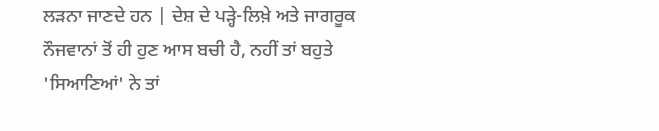ਲੜਨਾ ਜਾਣਦੇ ਹਨ | ਦੇਸ਼ ਦੇ ਪੜ੍ਹੇ-ਲਿਖ਼ੇ ਅਤੇ ਜਾਗਰੂਕ ਨੌਜਵਾਨਾਂ ਤੋਂ ਹੀ ਹੁਣ ਆਸ ਬਚੀ ਹੈ, ਨਹੀਂ ਤਾਂ ਬਹੁਤੇ 'ਸਿਆਣਿਆਂ' ਨੇ ਤਾਂ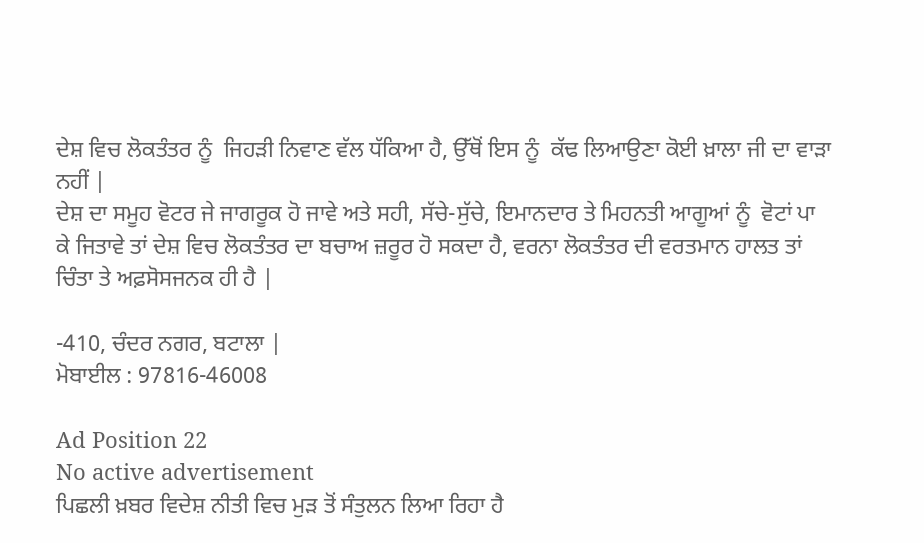ਦੇਸ਼ ਵਿਚ ਲੋਕਤੰਤਰ ਨੂੰ  ਜਿਹੜੀ ਨਿਵਾਣ ਵੱਲ ਧੱਕਿਆ ਹੈ, ਉੱਥੋਂ ਇਸ ਨੂੰ  ਕੱਢ ਲਿਆਉਣਾ ਕੋਈ ਖ਼ਾਲਾ ਜੀ ਦਾ ਵਾੜਾ ਨਹੀਂ |
ਦੇਸ਼ ਦਾ ਸਮੂਹ ਵੋਟਰ ਜੇ ਜਾਗਰੂਕ ਹੋ ਜਾਵੇ ਅਤੇ ਸਹੀ, ਸੱਚੇ-ਸੁੱਚੇ, ਇਮਾਨਦਾਰ ਤੇ ਮਿਹਨਤੀ ਆਗੂਆਂ ਨੂੰ  ਵੋਟਾਂ ਪਾ ਕੇ ਜਿਤਾਵੇ ਤਾਂ ਦੇਸ਼ ਵਿਚ ਲੋਕਤੰਤਰ ਦਾ ਬਚਾਅ ਜ਼ਰੂਰ ਹੋ ਸਕਦਾ ਹੈ, ਵਰਨਾ ਲੋਕਤੰਤਰ ਦੀ ਵਰਤਮਾਨ ਹਾਲਤ ਤਾਂ ਚਿੰਤਾ ਤੇ ਅਫ਼ਸੋਸਜਨਕ ਹੀ ਹੈ |

-410, ਚੰਦਰ ਨਗਰ, ਬਟਾਲਾ |
ਮੋਬਾਈਲ : 97816-46008

Ad Position 22
No active advertisement
ਪਿਛਲੀ ਖ਼ਬਰ ਵਿਦੇਸ਼ ਨੀਤੀ ਵਿਚ ਮੁੜ ਤੋਂ ਸੰਤੁਲਨ ਲਿਆ ਰਿਹਾ ਹੈ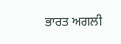ਭਾਰਤ ਅਗਲੀ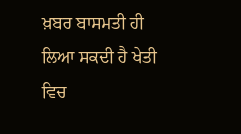ਖ਼ਬਰ ਬਾਸਮਤੀ ਹੀ ਲਿਆ ਸਕਦੀ ਹੈ ਖੇਤੀ ਵਿਚ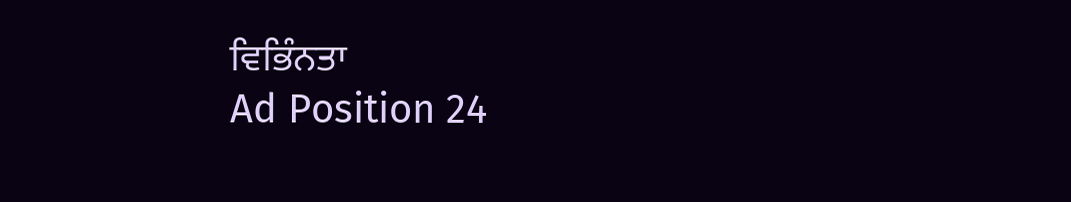ਵਿਭਿੰਨਤਾ
Ad Position 24